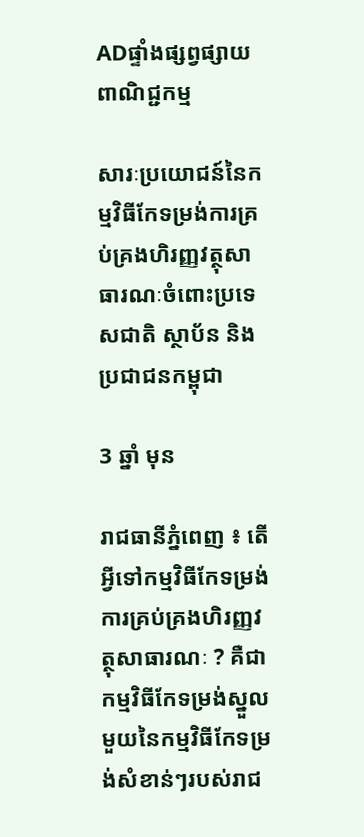ADផ្ទាំងផ្សព្វផ្សាយពាណិជ្ជកម្ម

សារៈប្រយោជន៍នៃកម្មវិធីកែទម្រង់ការគ្រប់គ្រងហិរញ្ញវត្ថុសាធារណៈចំពោះប្រទេសជាតិ ស្ថាប័ន និងប្រជាជនកម្ពុជា

3 ឆ្នាំ មុន

រាជធានីភ្នំពេញ ៖ តើអ្វីទៅកម្មវិធីកែទម្រង់ការគ្រប់គ្រងហិរញ្ញវត្ថុសាធារណៈ ? គឺជាកម្មវិធីកែទម្រង់ស្នួលមួយនៃកម្មវិធីកែទម្រង់សំខាន់ៗរបស់រាជ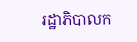រដ្ឋាភិបាលក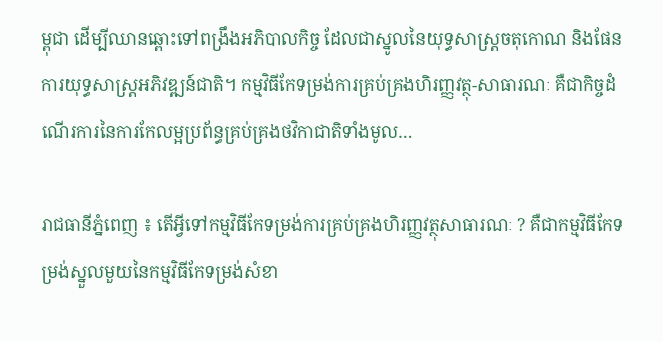ម្ពុជា ដើម្បីឈានឆ្ពោះទៅពង្រឹងអភិបាលកិច្ច ដែលជាស្នូលនៃយុទ្ធសាស្រ្តចតុកោណ និងផែនការយុទ្ធសាស្រ្តអភិវឌ្ឍន៍ជាតិ។ កម្មវិធីកែទម្រង់ការគ្រប់គ្រងហិរញ្ញវត្ថុ-សាធារណៈ គឺជាកិច្ចដំណើរការនៃការកែលម្អប្រព័ន្ធគ្រប់គ្រងថវិកាជាតិទាំងមូល…

រាជធានីភ្នំពេញ ៖ តើអ្វីទៅកម្មវិធីកែទម្រង់ការគ្រប់គ្រងហិរញ្ញវត្ថុសាធារណៈ ? គឺជាកម្មវិធីកែទម្រង់ស្នួលមួយនៃកម្មវិធីកែទម្រង់សំខា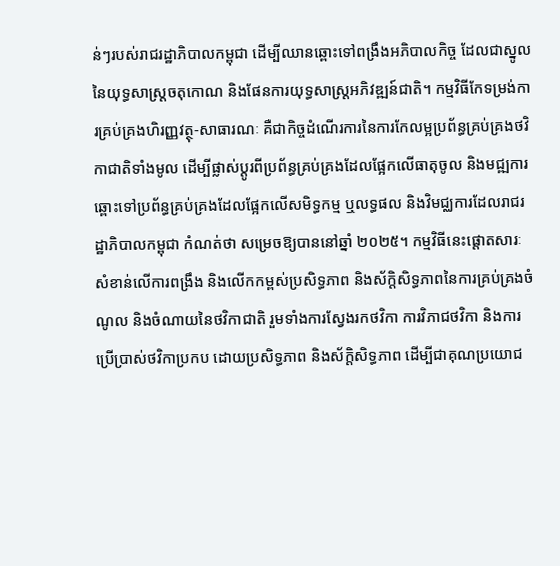ន់ៗរបស់រាជរដ្ឋាភិបាលកម្ពុជា ដើម្បីឈានឆ្ពោះទៅពង្រឹងអភិបាលកិច្ច ដែលជាស្នូលនៃយុទ្ធសាស្រ្តចតុកោណ និងផែនការយុទ្ធសាស្រ្តអភិវឌ្ឍន៍ជាតិ។ កម្មវិធីកែទម្រង់ការគ្រប់គ្រងហិរញ្ញវត្ថុ-សាធារណៈ គឺជាកិច្ចដំណើរការនៃការកែលម្អប្រព័ន្ធគ្រប់គ្រងថវិកាជាតិទាំងមូល ដើម្បីផ្លាស់ប្តូរពីប្រព័ន្ធគ្រប់គ្រងដែលផ្អែកលើធាតុចូល និងមជ្ឍការ ឆ្ពោះទៅប្រព័ន្ធគ្រប់គ្រងដែលផ្អែកលើសមិទ្ធកម្ម ឬលទ្ធផល និងវិមជ្ឈការដែលរាជរដ្ឋាភិបាលកម្ពុជា កំណត់ថា សម្រេចឱ្យបាននៅឆ្នាំ ២០២៥។ កម្មវិធីនេះផ្តោតសារៈសំខាន់លើការពង្រឹង និងលើកកម្ពស់ប្រសិទ្ធភាព និងស័ក្តិសិទ្ធភាពនៃការគ្រប់គ្រងចំណូល និងចំណាយនៃថវិកាជាតិ រួមទាំងការស្វែងរកថវិកា ការវិភាជថវិកា និងការប្រើប្រាស់ថវិកាប្រកប ដោយប្រសិទ្ធភាព និងស័ក្តិសិទ្ធភាព ដើម្បីជាគុណប្រយោជ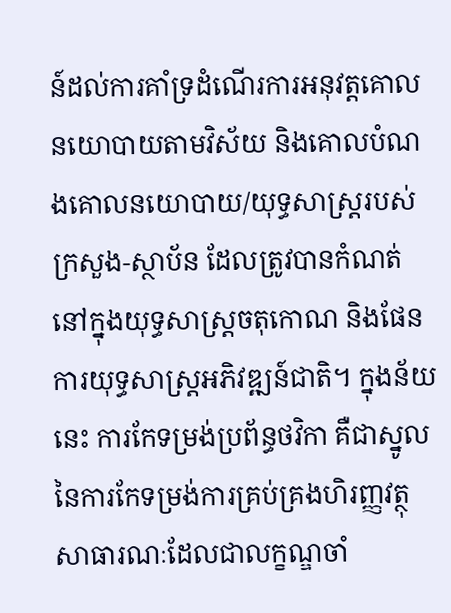ន៍ដល់ការគាំទ្រដំណើរការអនុវត្តគោលនយោបាយតាមវិស័យ និងគោលបំណងគោលនយោបាយ/យុទ្ធសាស្រ្តរបស់ក្រសួង-ស្ថាប័ន ដែលត្រូវបានកំណត់នៅក្នុងយុទ្ធសាស្រ្តចតុកោណ និងផែនការយុទ្ធសាស្រ្តអភិវឌ្ឍន៍ជាតិ។ ក្នុងន័យនេះ ការកែទម្រង់ប្រព័ន្ធថវិកា គឺជាស្នូលនៃការកែទម្រង់ការគ្រប់គ្រងហិរញ្ញវត្ថុសាធារណៈដែលជាលក្ខណ្ឌចាំ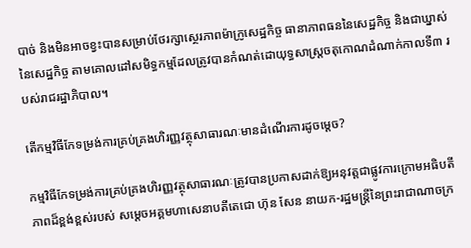បាច់ និងមិនអាចខ្វះបានសម្រាប់ថែរក្សាស្ថេរភាពម៉ាក្រូសេដ្ឋកិច្ច ធានាភាពធននៃសេដ្ឋកិច្ច និងជាឃ្នាស់នៃសេដ្ឋកិច្ច តាមគោលដៅសមិទ្ធកម្មដែលត្រូវបានកំណត់ដោយុទ្ធសាស្រ្តចតុកោណដំណាក់កាលទី៣ របស់រាជរដ្ឋាភិបាល។

តើកម្មវិធីកែទម្រង់ការគ្រប់គ្រងហិរញ្ញវត្ថុសាធារណៈមានដំណើរការដូចម្តេច?

កម្មវិធីកែទម្រង់ការគ្រប់គ្រងហិរញ្ញវត្ថុសាធារណៈត្រូវបានប្រកាសដាក់ឱ្យអនុវត្តជាផ្លូវការក្រោមអធិបតីភាពដ៏ខ្ពង់ខ្ពស់របស់ សម្ដេចអគ្គមហាសេនាបតីតេជោ ហ៊ុន សែន នាយក-រដ្ឋមន្ត្រីនៃព្រះរាជាណាចក្រ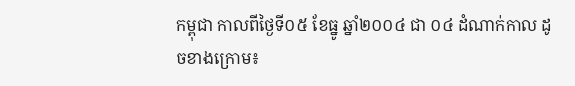កម្ពុជា កាលពីថ្ងៃទី០៥ ខែធ្នូ ឆ្នាំ២០០៤ ជា ០៤ ដំណាក់កាល ដូចខាងក្រោម៖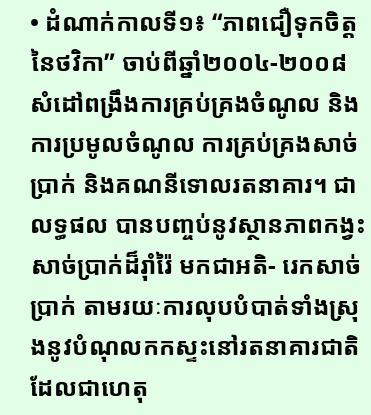• ដំណាក់កាលទី១៖ “ភាពជឿទុកចិត្តនៃថវិកា” ចាប់ពីឆ្នាំ២០០៤-២០០៨ សំដៅពង្រឹងការគ្រប់គ្រងចំណូល និងការប្រមូលចំណូល ការគ្រប់គ្រងសាច់ប្រាក់ និងគណនីទោលរតនាគារ។ ជាលទ្ធផល បានបញ្ចប់នូវស្ថានភាពកង្វះសាច់ប្រាក់ដ៏រ៉ាំរ៉ៃ មកជាអតិ- រេកសាច់ប្រាក់ តាមរយៈការលុបបំបាត់ទាំងស្រុងនូវបំណុលកកស្ទះនៅរតនាគារជាតិ ដែលជាហេតុ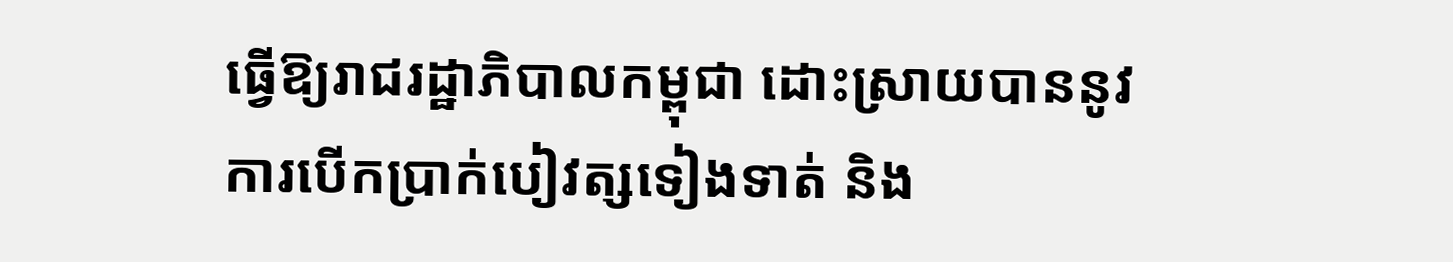ធ្វើឱ្យរាជរដ្ឋាភិបាលកម្ពុជា ដោះស្រាយបាននូវការបើកប្រាក់បៀវត្សទៀងទាត់ និង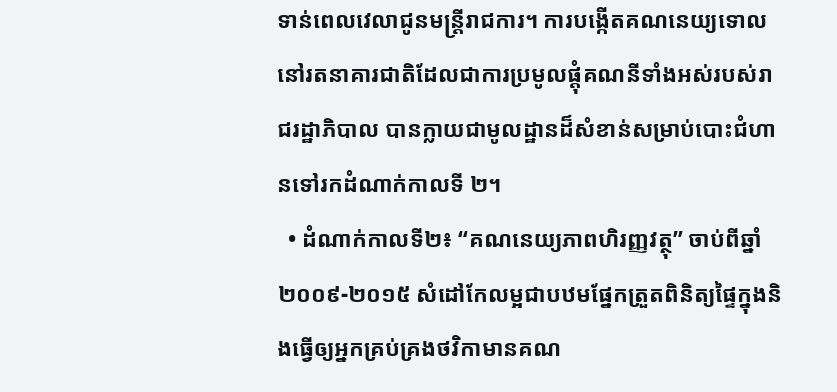ទាន់ពេលវេលាជូនមន្ត្រីរាជការ។ ការបង្កើតគណនេយ្យទោលនៅរតនាគារជាតិដែលជាការប្រមូលផ្តុំគណនីទាំងអស់របស់រាជរដ្ឋាភិបាល បានក្លាយជាមូលដ្ឋានដ៏សំខាន់សម្រាប់បោះជំហានទៅរកដំណាក់កាលទី ២។
  • ដំណាក់កាលទី២៖ “គណនេយ្យភាពហិរញ្ញវត្ថុ” ចាប់ពីឆ្នាំ២០០៩-២០១៥ សំដៅកែលម្អជាបឋមផែ្នកត្រួតពិនិត្យផ្ទៃក្នុងនិងធ្វើឲ្យអ្នកគ្រប់គ្រងថវិកាមានគណ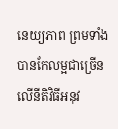នេយ្យភាព ព្រមទាំងបានកែលម្អជាច្រើនលើនីតិវិធីអនុវ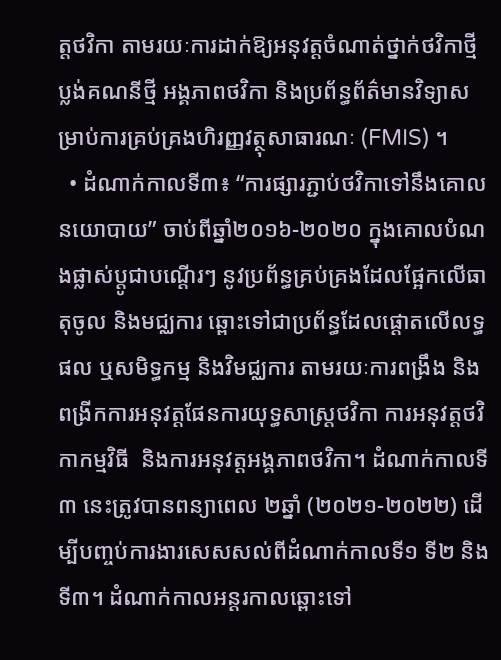ត្តថវិកា តាមរយៈការដាក់ឱ្យអនុវត្តចំណាត់ថ្នាក់ថវិកាថ្មី ប្លង់គណនីថ្មី អង្គភាពថវិកា និងប្រព័ន្ធព័ត៌មានវិទ្យាសម្រាប់ការគ្រប់គ្រងហិរញ្ញវត្ថុសាធារណៈ (FMIS) ។
  • ដំណាក់កាលទី៣៖ “ការផ្សារភ្ជាប់ថវិកាទៅនឹងគោលនយោបាយ” ចាប់ពីឆ្នាំ២០១៦-២០២០ ក្នុងគោលបំណងផ្លាស់ប្តូជាបណ្តើរៗ នូវប្រព័ន្ធគ្រប់គ្រងដែលផ្អែកលើធាតុចូល និងមជ្ឈការ ឆ្ពោះទៅជាប្រព័ន្ធដែលផ្តោតលើលទ្ធផល ឬសមិទ្ធកម្ម និងវិមជ្ឈការ តាមរយៈការពង្រឹង និងពង្រីកការអនុវត្តផែនការយុទ្ធសាស្រ្តថវិកា ការអនុវត្តថវិកាកម្មវិធី  និងការអនុវត្តអង្គភាពថវិកា។ ដំណាក់កាលទី៣ នេះត្រូវបានពន្យាពេល ២ឆ្នាំ (២០២១-២០២២) ដើម្បីបញ្ចប់ការងារសេសសល់ពីដំណាក់កាលទី១ ទី២ និងទី៣។ ដំណាក់កាលអន្តរកាលឆ្ពោះទៅ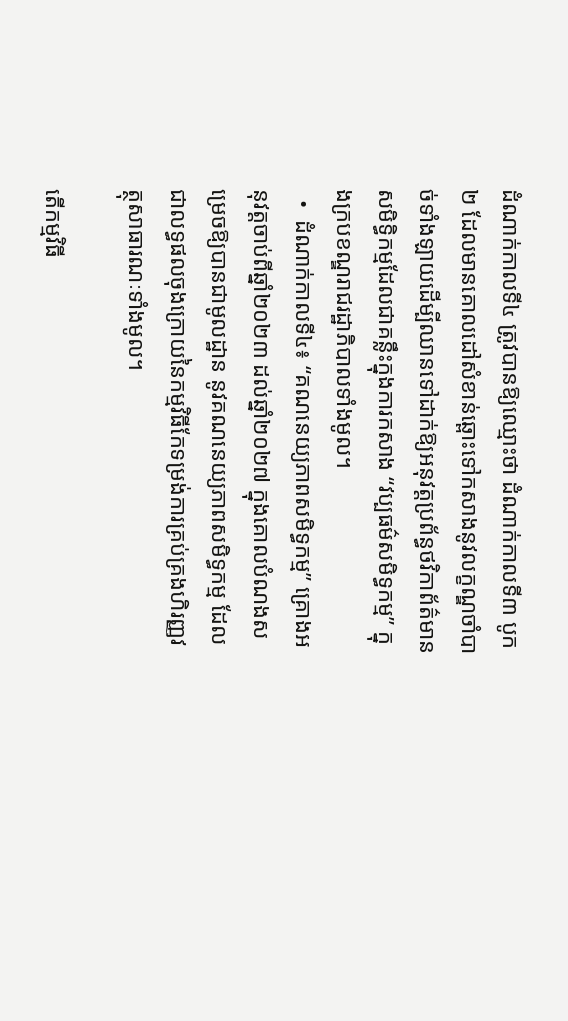ដំណាក់កាលទី៤ ត្រូវបានឱ្យឈ្មោះថា ដំណាក់កាលទី៣ បូក២ ដែលមានគោលដៅសំខាន់ឆ្ពោះទៅកសាងនូវលក្ខណ្ឌចាំបាច់ទាំងឡាយដើម្បីឈានទៅដាក់ឱ្យអនុវត្តប្រព័ន្ធថវិកាព័ត៌មានសមិទ្ធិកម្មដែលជាគន្លឹះក្នុងការកសាង “វប្បធម៌សមិទ្ធកម្ម” ក្នុងក្របខណ្ឌរាជរដ្ឋាភិបាលទាំងមូល។
  •  ដំណាក់កាលទី៤៖ “គណនេយ្យភាពសមិទ្ធកម្ម” គ្រោងអនុវត្តចាប់ពីឆ្នាំ២០២៣ ដល់ឆ្នាំ២០២៧ ក្នុងគោលបំណងសម្រេចឱ្យបានជាមូលដ្ឋាន នូវគណនេយ្យភាពសមិទ្ធកម្ម ដែលជាលទ្ធផលចុងក្រោយនៃកម្មវិធីកែទម្រង់ការគ្រប់គ្រងហិរញ្ញវត្ថុសាធារណៈទាំងមូល។

តើកម្មវិធី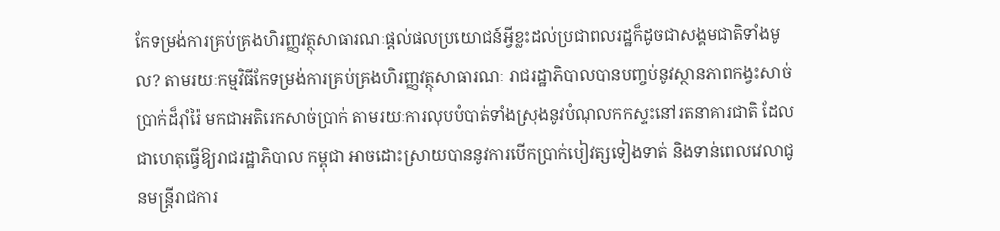កែទម្រង់ការគ្រប់គ្រងហិរញ្ញវត្ថុសាធារណៈផ្តល់ផលប្រយោជន៍អ្វីខ្លះដល់ប្រជាពលរដ្ឋក៏ដូចជាសង្គមជាតិទាំងមូល? តាមរយៈកម្មវិធីកែទម្រង់ការគ្រប់គ្រងហិរញ្ញវត្ថុសាធារណៈ រាជរដ្ឋាភិបាលបានបញ្ចប់នូវស្ថានភាពកង្វះសាច់ប្រាក់ដ៏រ៉ាំរ៉ៃ មកជាអតិរេកសាច់ប្រាក់ តាមរយៈការលុបបំបាត់ទាំងស្រុងនូវបំណុលកកស្ទះនៅរតនាគារជាតិ ដែលជាហេតុធ្វើឱ្យរាជរដ្ឋាភិបាល កម្ពុជា អាចដោះស្រាយបាននូវការបើកប្រាក់បៀវត្សទៀងទាត់ និងទាន់ពេលវេលាជូនមន្ត្រីរាជការ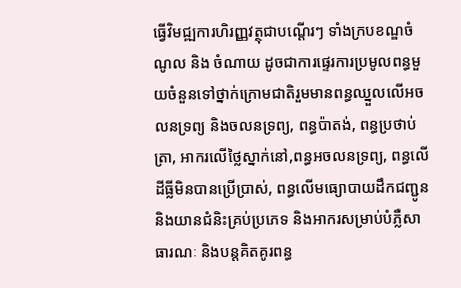ធ្វើវិមជ្ឍការហិរញ្ញវត្ថុជាបណ្តើរៗ ទាំងក្របខណ្ឌចំណូល និង ចំណាយ ដូចជាការផ្ទេរការប្រមូលពន្ធមួយចំនួនទៅថ្នាក់ក្រោមជាតិរួមមានពន្ធឈ្នួលលើអចលនទ្រព្យ និងចលនទ្រព្យ, ពន្ធប៉ាតង់, ពន្ធប្រថាប់ត្រា, អាករលើថ្លៃស្នាក់នៅ,ពន្ធអចលនទ្រព្យ, ពន្ធលើដីធ្លីមិនបានប្រើប្រាស់, ពន្ធលើមធ្យោបាយដឹកជញ្ជូន និងយានជំនិះគ្រប់ប្រភេទ និងអាករសម្រាប់បំភ្លឺសាធារណៈ និងបន្តគិតគូរពន្ធ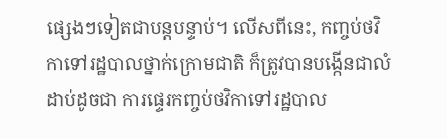ផ្សេងៗទៀតជាបន្តបន្ទាប់។ លើសពីនេះ, កញ្ចប់ថវិកាទៅរដ្ឋបាលថ្នាក់ក្រោមជាតិ ក៏ត្រូវបានបង្កើនជាលំដាប់ដូចជា ការផ្ទេរកញ្ចប់ថវិកាទៅរដ្ឋបាល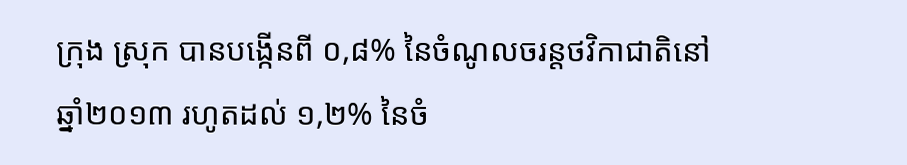ក្រុង ស្រុក បានបង្កើនពី ០,៨% នៃចំណូលចរន្តថវិកាជាតិនៅឆ្នាំ២០១៣ រហូតដល់ ១,២% នៃចំ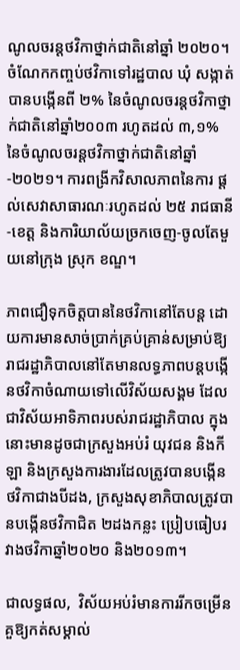ណូលចរន្តថវិកាថ្នាក់ជាតិនៅឆ្នាំ ២០២០។ ចំណែកកញ្ចប់ថវិកាទៅរដ្ឋបាល ឃុំ សង្កាត់ បានបង្កើនពី ២% នៃចំណូលចរន្តថវិកាថ្នាក់ជាតិនៅឆ្នាំ២០០៣ រហូតដល់ ៣,១% នៃចំណូលចរន្តថវិកាថ្នាក់ជាតិនៅឆ្នាំ-២០២១។ ការពង្រីកវិសាលភាពនៃការ ផ្តល់សេវាសាធារណៈរហូតដល់ ២៥ រាជធានី-ខេត្ត និងការិយាល័យច្រកចេញ-ចូលតែមួយនៅក្រុង ស្រុក ខណ្ឌ។

ភាពជឿទុកចិត្តបាននៃថវិកានៅតែបន្ត ដោយការមានសាច់ប្រាក់គ្រប់គ្រាន់សម្រាប់ឱ្យរាជរដ្ឋាភិបាលនៅតែមានលទ្ធភាពបន្តបង្កើនថវិកាចំណាយទៅលើវិស័យសង្គម ដែលជាវិស័យអាទិភាពរបស់រាជរដ្ឋាភិបាល ក្នុងនោះមានដូចជាក្រសួងអប់រំ យុវជន និងកីឡា និងក្រសួងការងារដែលត្រូវបានបង្កើនថវិកាជាងបីដង, ក្រសួងសុខាភិបាលត្រូវបានបង្កើនថវិកាជិត ២ដងកន្លះ ប្រៀបធៀបរវាងថវិកាឆ្នាំ២០២០ និង២០១៣។

ជាលទ្ធផល,  វិស័យអប់រំមានការរីកចម្រើនគួឱ្យកត់សម្គាល់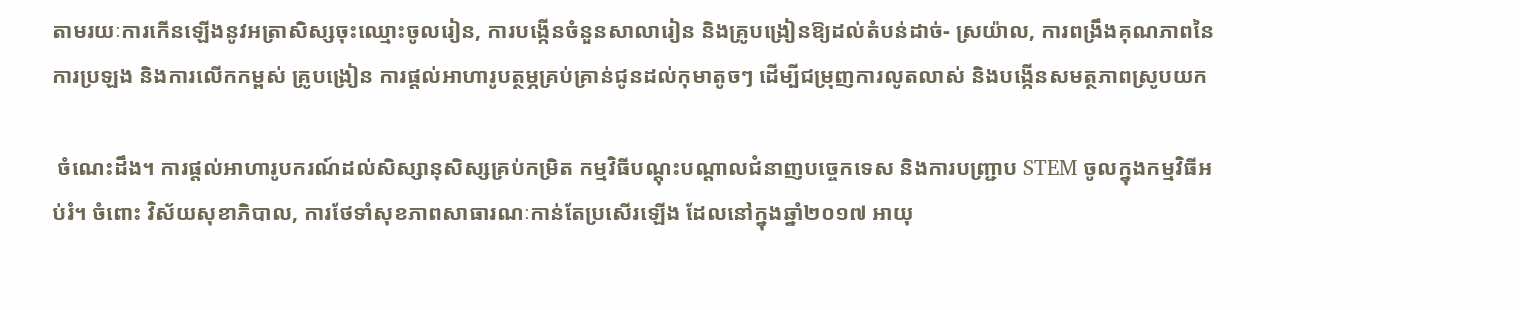តាមរយៈការកើនឡើងនូវអត្រាសិស្សចុះឈ្មោះចូលរៀន, ការបង្កើនចំនួនសាលារៀន និងគ្រូបង្រៀនឱ្យដល់តំបន់ដាច់- ស្រយ៉ាល, ការពង្រឹងគុណភាពនៃការប្រឡង និងការលើកកម្ពស់ គ្រូបង្រៀន ការផ្តល់អាហារូបត្ថម្ភគ្រប់គ្រាន់ជូនដល់កុមាតូចៗ ដើម្បីជម្រុញការលូតលាស់ និងបង្កើនសមត្ថភាពស្រូបយក

 ចំណេះដឹង។ ការផ្តល់អាហារូបករណ៍ដល់សិស្សានុសិស្សគ្រប់កម្រិត កម្មវិធីបណ្តុះបណ្តាលជំនាញបច្ចេកទេស និងការបញ្ជ្រាប STEM ចូលក្នុងកម្មវិធីអប់រំ។ ចំពោះ វិស័យសុខាភិបាល, ការថែទាំសុខភាពសាធារណៈកាន់តែប្រសើរឡើង ដែលនៅក្នុងឆ្នាំ២០១៧ អាយុ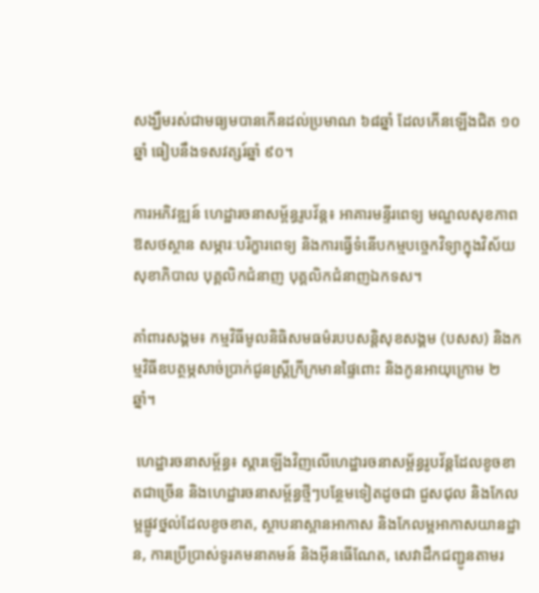សង្ឃឹមរស់ជាមធ្យមបានកើនដល់ប្រមាណ ៦៨ឆ្នាំ ដែលកើនឡើងជិត ១០ឆ្នាំ ធៀបនឹងទសវត្សរ៍ឆ្នាំ ៩០។

ការអភិវឌ្ឍន៍ ហេដ្ឋារចនាសម្ព័ន្ធរូបវ័ន្ត៖ អាគារមន្ទីរពេទ្យ មណ្ឌលសុខភាព ឱសថស្ថាន សម្ភារៈបរិក្ខារពេទ្យ និងការធ្វើទំនើបកម្មបច្ចេកវិទ្យាក្នុងវិស័យសុខាភិបាល បុគ្គលិកជំនាញ បុគ្គលិកជំនាញឯកទស។

គាំពារសង្គម៖ កម្មវិធីមូលនិធិសមធម៌របបសន្តិសុខសង្គម (បសស) និងកម្មវិធីឧបត្ថម្ភសាច់ប្រាក់ជូនស្ត្រីក្រីក្រមានផ្ទៃពោះ និងកូនអាយុក្រោម ២ ឆ្នាំ។

 ហេដ្ឋារចនាសម្ព័ន្ធ៖ ស្តារឡើងវិញលើហេដ្ឋារចនាសម្ព័ន្ធរូបវ័ន្តដែលខូចខាតជាច្រើន និងហេដ្ឋារចនាសម្ព័ន្ធថ្មីៗបន្ថែមទៀតដូចជា ជួសជុល និងកែលម្អផ្លូវថ្នល់ដែលខូចខាត, ស្ថាបនាស្ពានអាកាស និងកែលម្អអាកាសយានដ្ឋាន, ការប្រើប្រាស់ទូរគមនាគមន៍ និងអ៊ីនធើណែត, សេវាដឹកជញ្ជូនតាមរ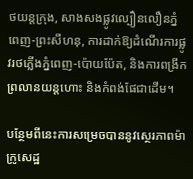ថយន្តក្រុង, សាងសងផ្លូវល្បឿនលឿនភ្នំពេញ-ព្រះសីហនុ, ការដាក់ឱ្យដំណើរការផ្លូវរថភ្លើងភ្នំពេញ-ប៉ោយប៉ែត, និងការពង្រីកព្រលានយន្តហោះ និងកំពង់ផែជាដើម។

បន្ថែមពីនេះការសម្រេចបាននូវស្ថេរភាពម៉ាក្រូសេដ្ឋ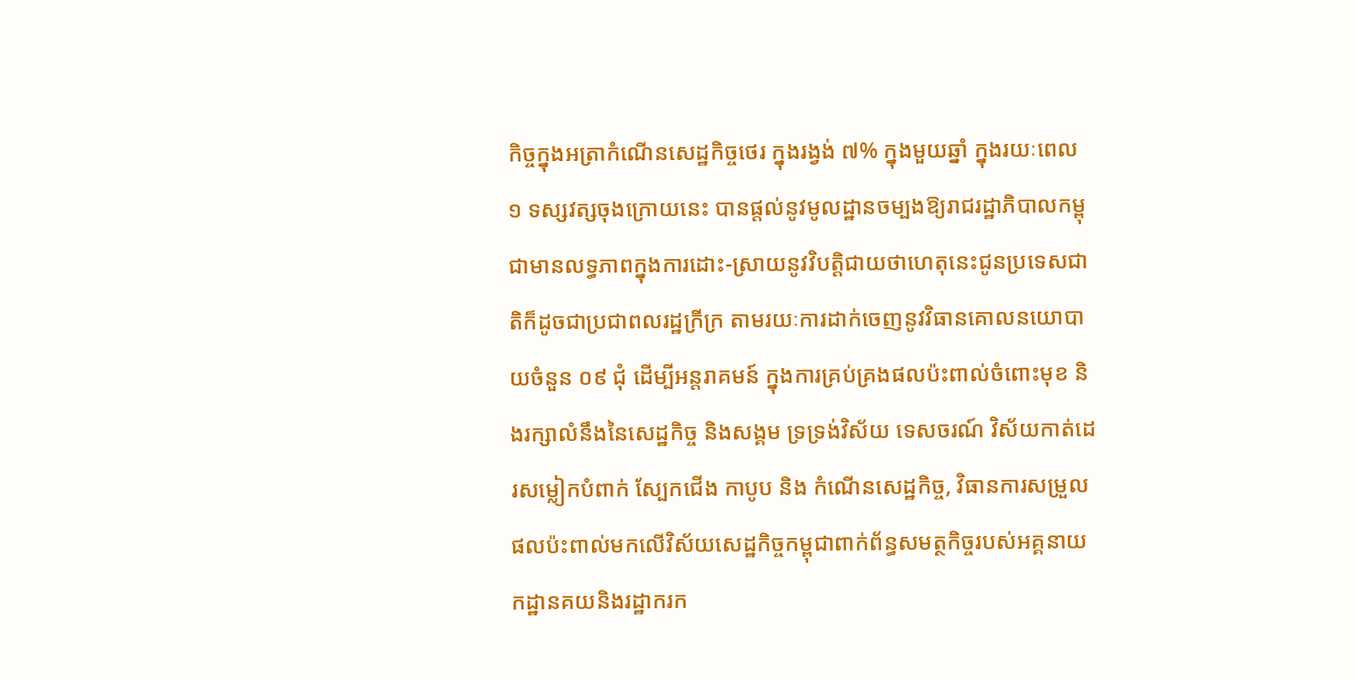កិច្ចក្នុងអត្រាកំណើនសេដ្ឋកិច្ចថេរ ក្នុងរង្វង់ ៧% ក្នុងមួយឆ្នាំ ក្នុងរយៈពេល ១ ទស្សវត្សចុងក្រោយនេះ បានផ្តល់នូវមូលដ្ឋានចម្បងឱ្យរាជរដ្ឋាភិបាលកម្ពុជាមានលទ្ធភាពក្នុងការដោះ-ស្រាយនូវវិបត្តិជាយថាហេតុនេះជូនប្រទេសជាតិក៏ដូចជាប្រជាពលរដ្ឋក្រីក្រ តាមរយៈការដាក់ចេញនូវវិធានគោលនយោបាយចំនួន ០៩ ជុំ ដើម្បីអន្តរាគមន៍ ក្នុងការគ្រប់គ្រងផលប៉ះពាល់ចំពោះមុខ និងរក្សាលំនឹងនៃសេដ្ឋកិច្ច និងសង្គម ទ្រទ្រង់វិស័យ ទេសចរណ៍ វិស័យកាត់ដេរសម្លៀកបំពាក់ ស្បែកជើង កាបូប និង កំណើនសេដ្ឋកិច្ច, វិធានការសម្រួលផលប៉ះពាល់មកលើវិស័យសេដ្ឋកិច្ចកម្ពុជាពាក់ព័ន្ធសមត្ថកិច្ចរបស់អគ្គនាយកដ្ឋានគយនិងរដ្ឋាករក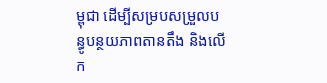ម្ពុជា ដើម្បីសម្របសម្រួលបន្ធូបន្ថយភាពតានតឹង និងលើក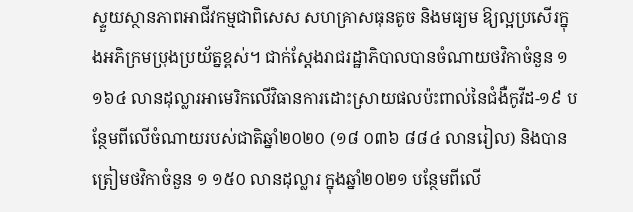ស្ទួយស្ថានភាពអាជីវកម្មជាពិសេស សហគ្រាសធុនតូច និងមធ្យម ឱ្យល្អប្រសើរក្នុងអភិក្រមប្រុងប្រយ័ត្នខ្ពស់។ ជាក់ស្តែងរាជរដ្ឋាភិបាលបានចំណាយថវិកាចំនួន ១ ១៦៤ លានដុល្លារអាមេរិកលើវិធានការដោះស្រាយផលប៉ះពាល់នៃជំងឺកូវីដ-១៩ បន្ថែមពីលើចំណាយរបស់ជាតិឆ្នាំ២០២០ (១៨ ០៣៦ ៨៨៤ លានរៀល) និងបានត្រៀមថវិកាចំនួន ១ ១៥០ លានដុល្លារ ក្នុងឆ្នាំ២០២១ បន្ថែមពីលើ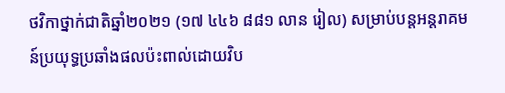ថវិកាថ្នាក់ជាតិឆ្នាំ២០២១ (១៧ ៤៤៦ ៨៨១ លាន រៀល) សម្រាប់បន្តអន្តរាគមន៍ប្រយុទ្ធប្រឆាំងផលប៉ះពាល់ដោយវិប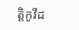ត្តិកូវីដ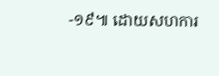-១៩៕ ដោយសហការ